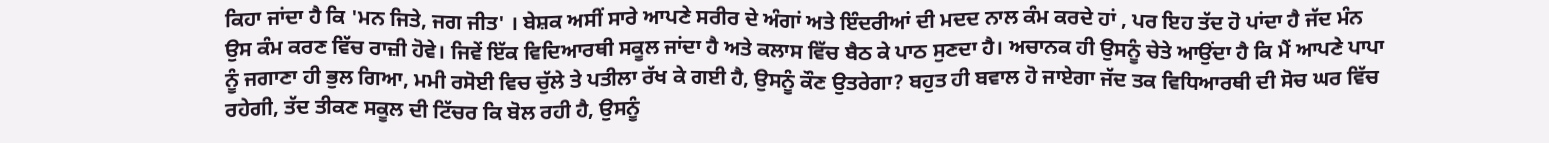ਕਿਹਾ ਜਾਂਦਾ ਹੈ ਕਿ 'ਮਨ ਜਿਤੇ, ਜਗ ਜੀਤ' । ਬੇਸ਼ਕ ਅਸੀਂ ਸਾਰੇ ਆਪਣੇ ਸਰੀਰ ਦੇ ਅੰਗਾਂ ਅਤੇ ਇੰਦਰੀਆਂ ਦੀ ਮਦਦ ਨਾਲ ਕੰਮ ਕਰਦੇ ਹਾਂ , ਪਰ ਇਹ ਤੱਦ ਹੋ ਪਾਂਦਾ ਹੈ ਜੱਦ ਮੰਨ ਉਸ ਕੰਮ ਕਰਣ ਵਿੱਚ ਰਾਜ਼ੀ ਹੋਵੇ। ਜਿਵੇਂ ਇੱਕ ਵਿਦਿਆਰਥੀ ਸਕੂਲ ਜਾਂਦਾ ਹੈ ਅਤੇ ਕਲਾਸ ਵਿੱਚ ਬੈਠ ਕੇ ਪਾਠ ਸੁਣਦਾ ਹੈ। ਅਚਾਨਕ ਹੀ ਉਸਨੂੰ ਚੇਤੇ ਆਉਂਦਾ ਹੈ ਕਿ ਮੈਂ ਆਪਣੇ ਪਾਪਾ ਨੂੰ ਜਗਾਣਾ ਹੀ ਭੁਲ ਗਿਆ, ਮਮੀ ਰਸੋਈ ਵਿਚ ਚੁੱਲੇ ਤੇ ਪਤੀਲਾ ਰੱਖ ਕੇ ਗਈ ਹੈ, ਉਸਨੂੰ ਕੌਣ ਉਤਰੇਗਾ? ਬਹੁਤ ਹੀ ਬਵਾਲ ਹੋ ਜਾਏਗਾ ਜੱਦ ਤਕ ਵਿਧਿਆਰਥੀ ਦੀ ਸੋਚ ਘਰ ਵਿੱਚ ਰਹੇਗੀ, ਤੱਦ ਤੀਕਣ ਸਕੂਲ ਦੀ ਟਿੱਚਰ ਕਿ ਬੋਲ ਰਹੀ ਹੈ, ਉਸਨੂੰ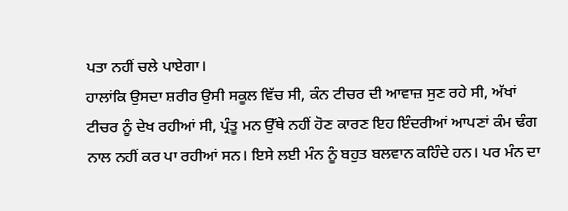ਪਤਾ ਨਹੀਂ ਚਲੇ ਪਾਏਗਾ।
ਹਾਲਾਂਕਿ ਉਸਦਾ ਸ਼ਰੀਰ ਉਸੀ ਸਕੂਲ ਵਿੱਚ ਸੀ, ਕੰਨ ਟੀਚਰ ਦੀ ਆਵਾਜ਼ ਸੁਣ ਰਹੇ ਸੀ, ਅੱਖਾਂ ਟੀਚਰ ਨੂੰ ਦੇਖ ਰਹੀਆਂ ਸੀ, ਪ੍ਰੰਤੂ ਮਨ ਉੱਥੇ ਨਹੀਂ ਹੋਣ ਕਾਰਣ ਇਹ ਇੰਦਰੀਆਂ ਆਪਣਾਂ ਕੰਮ ਢੰਗ ਨਾਲ ਨਹੀਂ ਕਰ ਪਾ ਰਹੀਆਂ ਸਨ। ਇਸੇ ਲਈ ਮੰਨ ਨੂੰ ਬਹੁਤ ਬਲਵਾਨ ਕਹਿੰਦੇ ਹਨ। ਪਰ ਮੰਨ ਦਾ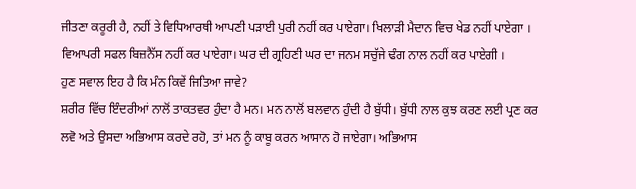ਜੀਤਣਾ ਕਰੂਰੀ ਹੈ, ਨਹੀਂ ਤੇ ਵਿਧਿਆਰਥੀ ਆਪਣੀ ਪੜਾਈ ਪੁਰੀ ਨਹੀਂ ਕਰ ਪਾਏਗਾ। ਖਿਲਾੜੀ ਮੈਦਾਨ ਵਿਚ ਖੇਡ ਨਹੀਂ ਪਾਏਗਾ । ਵਿਆਪਰੀ ਸਫਲ ਬਿਜ਼ਨੈੱਸ ਨਹੀਂ ਕਰ ਪਾਏਗਾ। ਘਰ ਦੀ ਗ੍ਰਹਿਣੀ ਘਰ ਦਾ ਜਨਮ ਸਚੁੱਜੇ ਢੰਗ ਨਾਲ ਨਹੀਂ ਕਰ ਪਾਏਗੀ ।
ਹੁਣ ਸਵਾਲ ਇਹ ਹੈ ਕਿ ਮੰਨ ਕਿਵੇਂ ਜਿਤਿਆ ਜਾਵੇ?
ਸ਼ਰੀਰ ਵਿੱਚ ਇੰਦਰੀਆਂ ਨਾਲੋਂ ਤਾਕਤਵਰ ਹੁੰਦਾ ਹੈ ਮਨ। ਮਨ ਨਾਲੋਂ ਬਲਵਾਨ ਹੁੰਦੀ ਹੈ ਬੁੱਧੀ। ਬੁੱਧੀ ਨਾਲ ਕੁਝ ਕਰਣ ਲਈ ਪ੍ਰਣ ਕਰ ਲਵੋ ਅਤੇ ਉਸਦਾ ਅਭਿਆਸ ਕਰਦੇ ਰਹੋ, ਤਾਂ ਮਨ ਨੂੰ ਕਾਬੂ ਕਰਨ ਆਸਾਨ ਹੋ ਜਾਏਗਾ। ਅਭਿਆਸ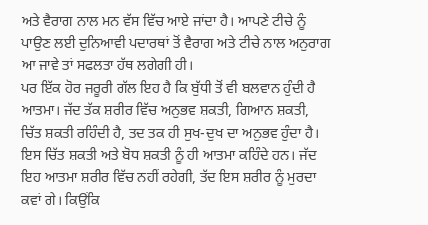ਅਤੇ ਵੈਰਾਗ ਨਾਲ ਮਨ ਵੱਸ ਵਿੱਚ ਆਏ ਜਾਂਦਾ ਹੈ। ਆਪਣੇ ਟੀਚੇ ਨੂੰ ਪਾਉਣ ਲਈ ਦੁਨਿਆਵੀ ਪਦਾਰਥਾਂ ਤੋਂ ਵੈਰਾਗ ਅਤੇ ਟੀਚੇ ਨਾਲ ਅਨੁਰਾਗ ਆ ਜਾਵੇ ਤਾਂ ਸਫਲਤਾ ਹੱਥ ਲਗੇਗੀ ਹੀ।
ਪਰ ਇੱਕ ਹੋਰ ਜਰੂਰੀ ਗੱਲ ਇਹ ਹੈ ਕਿ ਬੁੱਧੀ ਤੋਂ ਵੀ ਬਲਵਾਨ ਹੁੰਦੀ ਹੈ ਆਤਮਾ। ਜੱਦ ਤੱਕ ਸ਼ਰੀਰ ਵਿੱਚ ਅਨੁਭਵ ਸ਼ਕਤੀ, ਗਿਆਨ ਸ਼ਕਤੀ, ਚਿੱਤ ਸ਼ਕਤੀ ਰਹਿੰਦੀ ਹੈ, ਤਦ ਤਕ ਹੀ ਸੁਖ-ਦੁਖ ਦਾ ਅਨੁਭਵ ਹੁੰਦਾ ਹੈ। ਇਸ ਚਿੱਤ ਸ਼ਕਤੀ ਅਤੇ ਬੋਧ ਸ਼ਕਤੀ ਨੂੰ ਹੀ ਆਤਮਾ ਕਹਿੰਦੇ ਹਨ। ਜੱਦ ਇਹ ਆਤਮਾ ਸ਼ਰੀਰ ਵਿੱਚ ਨਹੀਂ ਰਹੇਗੀ, ਤੱਦ ਇਸ ਸ਼ਰੀਰ ਨੂੰ ਮੁਰਦਾ ਕਵਾਂ ਗੇ। ਕਿਉਂਕਿ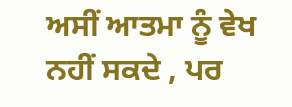ਅਸੀਂ ਆਤਮਾ ਨੂੰ ਵੇਖ ਨਹੀਂ ਸਕਦੇ , ਪਰ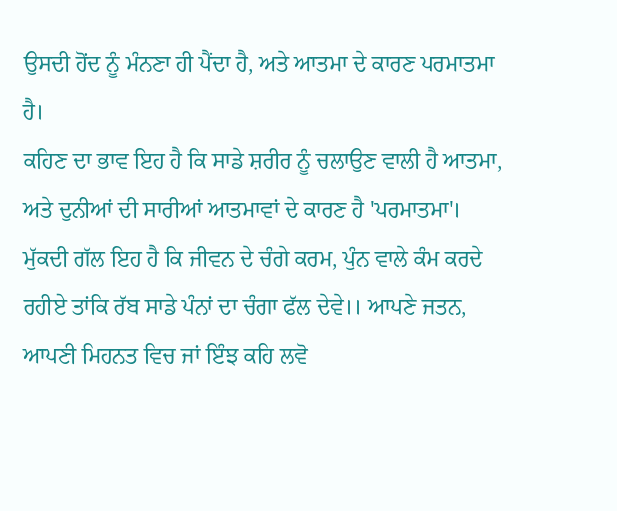ਉਸਦੀ ਹੋਂਦ ਨੂੰ ਮੰਨਣਾ ਹੀ ਪੈਂਦਾ ਹੈ, ਅਤੇ ਆਤਮਾ ਦੇ ਕਾਰਣ ਪਰਮਾਤਮਾ ਹੈ।
ਕਹਿਣ ਦਾ ਭਾਵ ਇਹ ਹੈ ਕਿ ਸਾਡੇ ਸ਼ਰੀਰ ਨੂੰ ਚਲਾਉਣ ਵਾਲੀ ਹੈ ਆਤਮਾ, ਅਤੇ ਦੁਨੀਆਂ ਦੀ ਸਾਰੀਆਂ ਆਤਮਾਵਾਂ ਦੇ ਕਾਰਣ ਹੈ 'ਪਰਮਾਤਮਾ'।
ਮੁੱਕਦੀ ਗੱਲ ਇਹ ਹੈ ਕਿ ਜੀਵਨ ਦੇ ਚੰਗੇ ਕਰਮ, ਪੁੰਨ ਵਾਲੇ ਕੰਮ ਕਰਦੇ ਰਹੀਏ ਤਾਂਕਿ ਰੱਬ ਸਾਡੇ ਪੰਨਾਂ ਦਾ ਚੰਗਾ ਫੱਲ ਦੇਵੇ।। ਆਪਣੇ ਜਤਨ, ਆਪਣੀ ਮਿਹਨਤ ਵਿਚ ਜਾਂ ਇੰਝ ਕਹਿ ਲਵੋ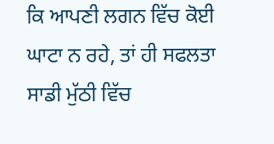ਕਿ ਆਪਣੀ ਲਗਨ ਵਿੱਚ ਕੋਈ ਘਾਟਾ ਨ ਰਹੇ, ਤਾਂ ਹੀ ਸਫਲਤਾ ਸਾਡੀ ਮੁੱਠੀ ਵਿੱਚ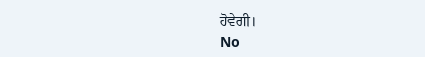ਹੋਵੇਗੀ।
No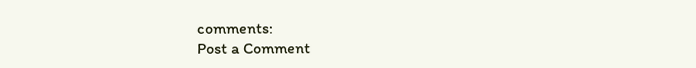comments:
Post a Comment